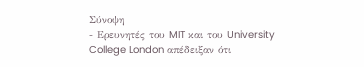Σύνοψη
- Ερευνητές του MIT και του University College London απέδειξαν ότι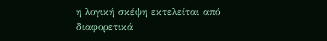η λογική σκέψη εκτελείται από διαφορετικά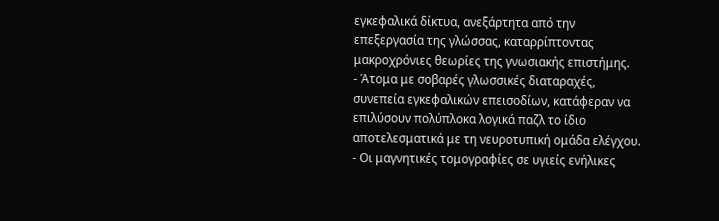εγκεφαλικά δίκτυα, ανεξάρτητα από την επεξεργασία της γλώσσας, καταρρίπτοντας μακροχρόνιες θεωρίες της γνωσιακής επιστήμης.
- Άτομα με σοβαρές γλωσσικές διαταραχές, συνεπεία εγκεφαλικών επεισοδίων, κατάφεραν να επιλύσουν πολύπλοκα λογικά παζλ το ίδιο αποτελεσματικά με τη νευροτυπική ομάδα ελέγχου.
- Οι μαγνητικές τομογραφίες σε υγιείς ενήλικες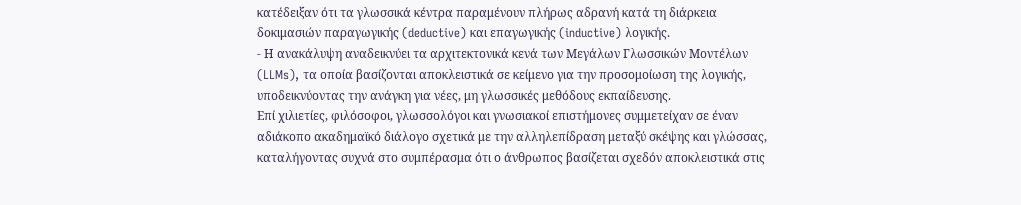κατέδειξαν ότι τα γλωσσικά κέντρα παραμένουν πλήρως αδρανή κατά τη διάρκεια δοκιμασιών παραγωγικής (deductive) και επαγωγικής (inductive) λογικής.
- Η ανακάλυψη αναδεικνύει τα αρχιτεκτονικά κενά των Μεγάλων Γλωσσικών Μοντέλων (LLMs), τα οποία βασίζονται αποκλειστικά σε κείμενο για την προσομοίωση της λογικής, υποδεικνύοντας την ανάγκη για νέες, μη γλωσσικές μεθόδους εκπαίδευσης.
Επί χιλιετίες, φιλόσοφοι, γλωσσολόγοι και γνωσιακοί επιστήμονες συμμετείχαν σε έναν αδιάκοπο ακαδημαϊκό διάλογο σχετικά με την αλληλεπίδραση μεταξύ σκέψης και γλώσσας, καταλήγοντας συχνά στο συμπέρασμα ότι ο άνθρωπος βασίζεται σχεδόν αποκλειστικά στις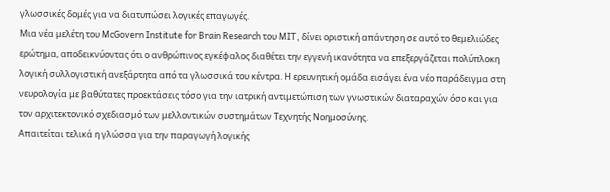γλωσσικές δομές για να διατυπώσει λογικές επαγωγές.
Μια νέα μελέτη του McGovern Institute for Brain Research του MIT, δίνει οριστική απάντηση σε αυτό το θεμελιώδες ερώτημα, αποδεικνύοντας ότι ο ανθρώπινος εγκέφαλος διαθέτει την εγγενή ικανότητα να επεξεργάζεται πολύπλοκη λογική συλλογιστική ανεξάρτητα από τα γλωσσικά του κέντρα. Η ερευνητική ομάδα εισάγει ένα νέο παράδειγμα στη νευρολογία με βαθύτατες προεκτάσεις τόσο για την ιατρική αντιμετώπιση των γνωστικών διαταραχών όσο και για τον αρχιτεκτονικό σχεδιασμό των μελλοντικών συστημάτων Τεχνητής Νοημοσύνης.
Απαιτείται τελικά η γλώσσα για την παραγωγή λογικής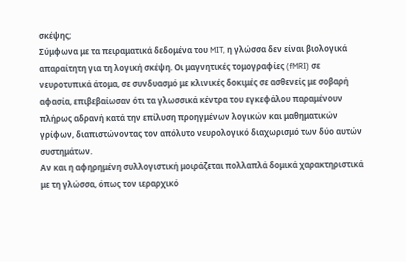σκέψης;
Σύμφωνα με τα πειραματικά δεδομένα του MIT, η γλώσσα δεν είναι βιολογικά απαραίτητη για τη λογική σκέψη. Οι μαγνητικές τομογραφίες (fMRI) σε νευροτυπικά άτομα, σε συνδυασμό με κλινικές δοκιμές σε ασθενείς με σοβαρή αφασία, επιβεβαίωσαν ότι τα γλωσσικά κέντρα του εγκεφάλου παραμένουν πλήρως αδρανή κατά την επίλυση προηγμένων λογικών και μαθηματικών γρίφων, διαπιστώνοντας τον απόλυτο νευρολογικό διαχωρισμό των δύο αυτών συστημάτων.
Αν και η αφηρημένη συλλογιστική μοιράζεται πολλαπλά δομικά χαρακτηριστικά με τη γλώσσα, όπως τον ιεραρχικό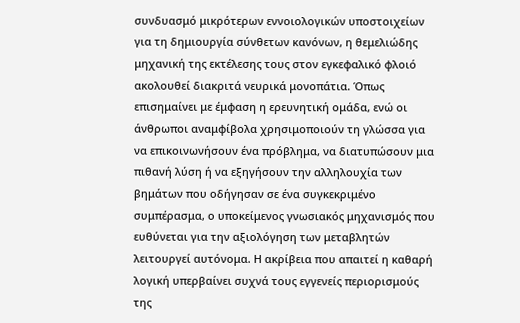συνδυασμό μικρότερων εννοιολογικών υποστοιχείων για τη δημιουργία σύνθετων κανόνων, η θεμελιώδης μηχανική της εκτέλεσης τους στον εγκεφαλικό φλοιό ακολουθεί διακριτά νευρικά μονοπάτια. Όπως επισημαίνει με έμφαση η ερευνητική ομάδα, ενώ οι άνθρωποι αναμφίβολα χρησιμοποιούν τη γλώσσα για να επικοινωνήσουν ένα πρόβλημα, να διατυπώσουν μια πιθανή λύση ή να εξηγήσουν την αλληλουχία των βημάτων που οδήγησαν σε ένα συγκεκριμένο συμπέρασμα, ο υποκείμενος γνωσιακός μηχανισμός που ευθύνεται για την αξιολόγηση των μεταβλητών λειτουργεί αυτόνομα. Η ακρίβεια που απαιτεί η καθαρή λογική υπερβαίνει συχνά τους εγγενείς περιορισμούς της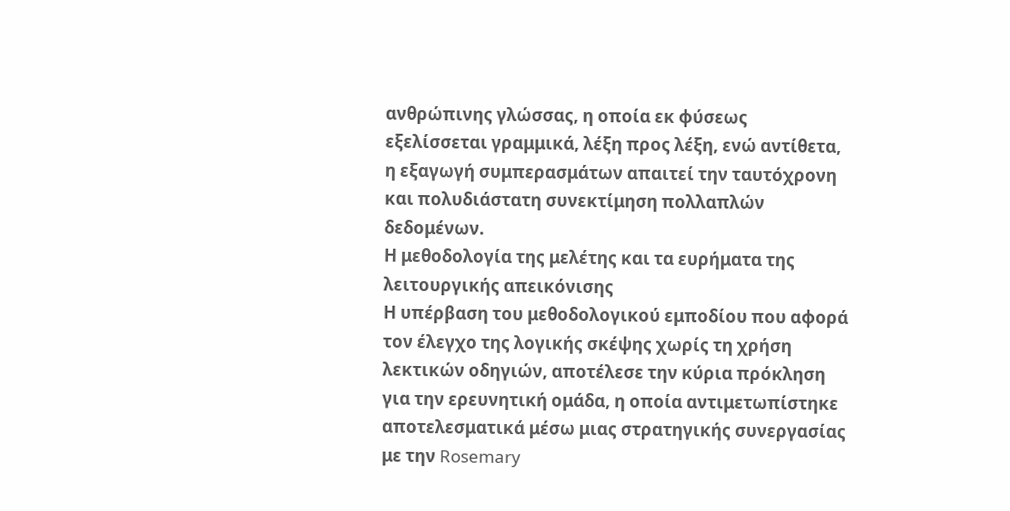ανθρώπινης γλώσσας, η οποία εκ φύσεως εξελίσσεται γραμμικά, λέξη προς λέξη, ενώ αντίθετα, η εξαγωγή συμπερασμάτων απαιτεί την ταυτόχρονη και πολυδιάστατη συνεκτίμηση πολλαπλών δεδομένων.
Η μεθοδολογία της μελέτης και τα ευρήματα της λειτουργικής απεικόνισης
Η υπέρβαση του μεθοδολογικού εμποδίου που αφορά τον έλεγχο της λογικής σκέψης χωρίς τη χρήση λεκτικών οδηγιών, αποτέλεσε την κύρια πρόκληση για την ερευνητική ομάδα, η οποία αντιμετωπίστηκε αποτελεσματικά μέσω μιας στρατηγικής συνεργασίας με την Rosemary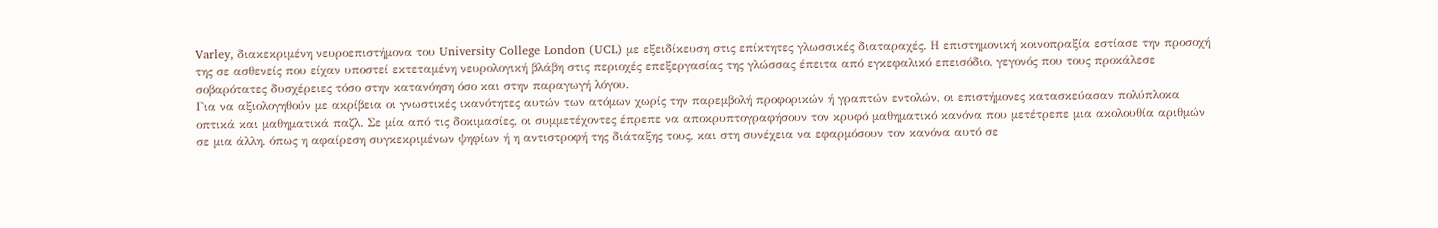Varley, διακεκριμένη νευροεπιστήμονα του University College London (UCL) με εξειδίκευση στις επίκτητες γλωσσικές διαταραχές. Η επιστημονική κοινοπραξία εστίασε την προσοχή της σε ασθενείς που είχαν υποστεί εκτεταμένη νευρολογική βλάβη στις περιοχές επεξεργασίας της γλώσσας έπειτα από εγκεφαλικό επεισόδιο, γεγονός που τους προκάλεσε σοβαρότατες δυσχέρειες τόσο στην κατανόηση όσο και στην παραγωγή λόγου.
Για να αξιολογηθούν με ακρίβεια οι γνωστικές ικανότητες αυτών των ατόμων χωρίς την παρεμβολή προφορικών ή γραπτών εντολών, οι επιστήμονες κατασκεύασαν πολύπλοκα οπτικά και μαθηματικά παζλ. Σε μία από τις δοκιμασίες, οι συμμετέχοντες έπρεπε να αποκρυπτογραφήσουν τον κρυφό μαθηματικό κανόνα που μετέτρεπε μια ακολουθία αριθμών σε μια άλλη, όπως η αφαίρεση συγκεκριμένων ψηφίων ή η αντιστροφή της διάταξης τους, και στη συνέχεια να εφαρμόσουν τον κανόνα αυτό σε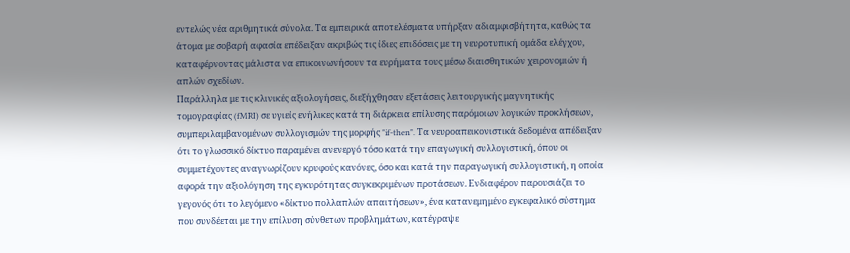εντελώς νέα αριθμητικά σύνολα. Τα εμπειρικά αποτελέσματα υπήρξαν αδιαμφισβήτητα, καθώς τα άτομα με σοβαρή αφασία επέδειξαν ακριβώς τις ίδιες επιδόσεις με τη νευροτυπική ομάδα ελέγχου, καταφέρνοντας μάλιστα να επικοινωνήσουν τα ευρήματα τους μέσω διαισθητικών χειρονομιών ή απλών σχεδίων.
Παράλληλα με τις κλινικές αξιολογήσεις, διεξήχθησαν εξετάσεις λειτουργικής μαγνητικής τομογραφίας (fMRI) σε υγιείς ενήλικες κατά τη διάρκεια επίλυσης παρόμοιων λογικών προκλήσεων, συμπεριλαμβανομένων συλλογισμών της μορφής "if-then". Τα νευροαπεικονιστικά δεδομένα απέδειξαν ότι το γλωσσικό δίκτυο παραμένει ανενεργό τόσο κατά την επαγωγική συλλογιστική, όπου οι συμμετέχοντες αναγνωρίζουν κρυφούς κανόνες, όσο και κατά την παραγωγική συλλογιστική, η οποία αφορά την αξιολόγηση της εγκυρότητας συγκεκριμένων προτάσεων. Ενδιαφέρον παρουσιάζει το γεγονός ότι το λεγόμενο «δίκτυο πολλαπλών απαιτήσεων», ένα κατανεμημένο εγκεφαλικό σύστημα που συνδέεται με την επίλυση σύνθετων προβλημάτων, κατέγραψε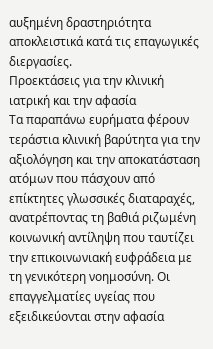αυξημένη δραστηριότητα αποκλειστικά κατά τις επαγωγικές διεργασίες.
Προεκτάσεις για την κλινική ιατρική και την αφασία
Τα παραπάνω ευρήματα φέρουν τεράστια κλινική βαρύτητα για την αξιολόγηση και την αποκατάσταση ατόμων που πάσχουν από επίκτητες γλωσσικές διαταραχές, ανατρέποντας τη βαθιά ριζωμένη κοινωνική αντίληψη που ταυτίζει την επικοινωνιακή ευφράδεια με τη γενικότερη νοημοσύνη. Οι επαγγελματίες υγείας που εξειδικεύονται στην αφασία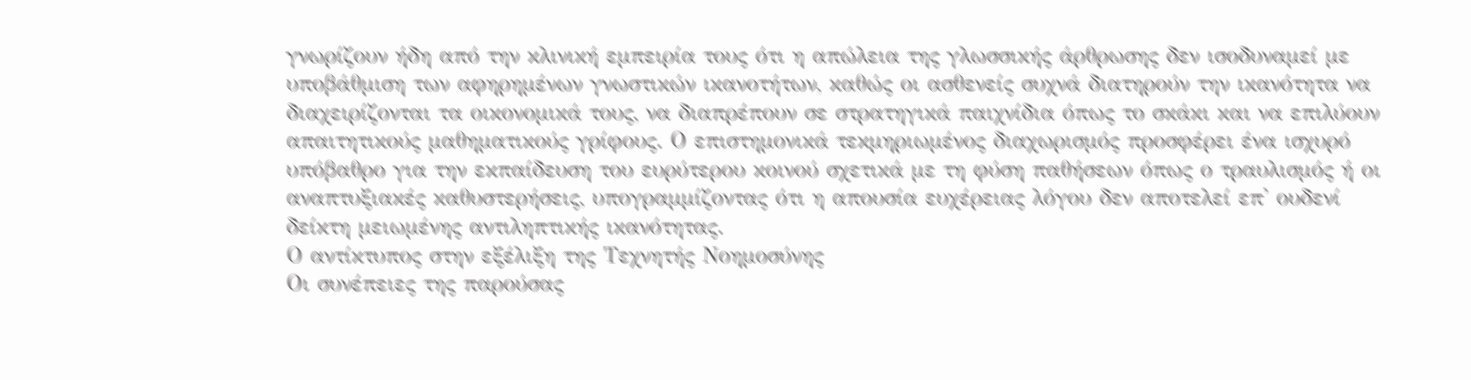γνωρίζουν ήδη από την κλινική εμπειρία τους ότι η απώλεια της γλωσσικής άρθρωσης δεν ισοδυναμεί με υποβάθμιση των αφηρημένων γνωστικών ικανοτήτων, καθώς οι ασθενείς συχνά διατηρούν την ικανότητα να διαχειρίζονται τα οικονομικά τους, να διαπρέπουν σε στρατηγικά παιχνίδια όπως το σκάκι και να επιλύουν απαιτητικούς μαθηματικούς γρίφους. Ο επιστημονικά τεκμηριωμένος διαχωρισμός προσφέρει ένα ισχυρό υπόβαθρο για την εκπαίδευση του ευρύτερου κοινού σχετικά με τη φύση παθήσεων όπως ο τραυλισμός ή οι αναπτυξιακές καθυστερήσεις, υπογραμμίζοντας ότι η απουσία ευχέρειας λόγου δεν αποτελεί επ' ουδενί δείκτη μειωμένης αντιληπτικής ικανότητας.
Ο αντίκτυπος στην εξέλιξη της Τεχνητής Νοημοσύνης
Οι συνέπειες της παρούσας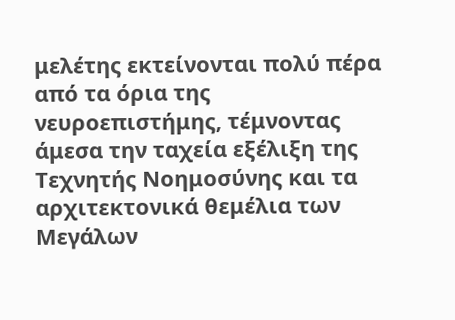μελέτης εκτείνονται πολύ πέρα από τα όρια της νευροεπιστήμης, τέμνοντας άμεσα την ταχεία εξέλιξη της Τεχνητής Νοημοσύνης και τα αρχιτεκτονικά θεμέλια των Μεγάλων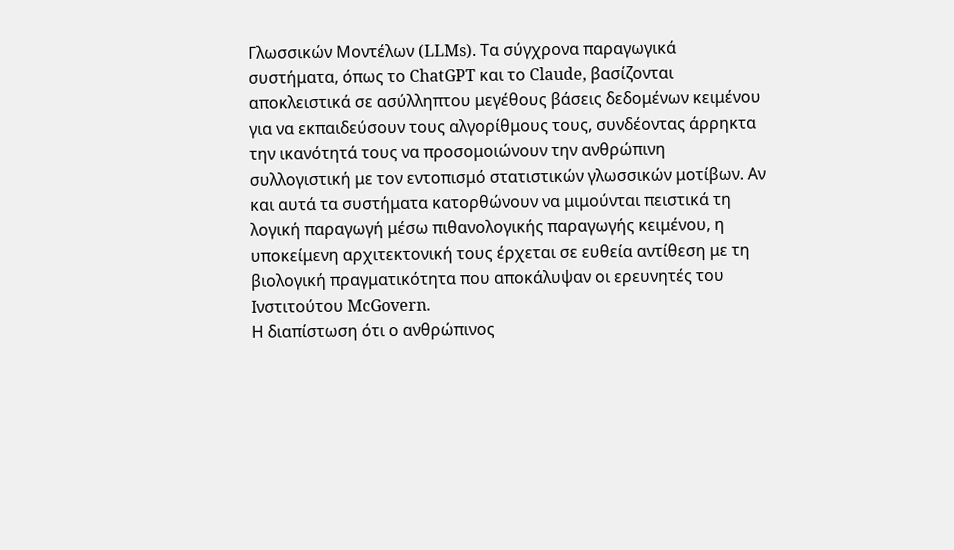Γλωσσικών Μοντέλων (LLMs). Τα σύγχρονα παραγωγικά συστήματα, όπως το ChatGPT και το Claude, βασίζονται αποκλειστικά σε ασύλληπτου μεγέθους βάσεις δεδομένων κειμένου για να εκπαιδεύσουν τους αλγορίθμους τους, συνδέοντας άρρηκτα την ικανότητά τους να προσομοιώνουν την ανθρώπινη συλλογιστική με τον εντοπισμό στατιστικών γλωσσικών μοτίβων. Αν και αυτά τα συστήματα κατορθώνουν να μιμούνται πειστικά τη λογική παραγωγή μέσω πιθανολογικής παραγωγής κειμένου, η υποκείμενη αρχιτεκτονική τους έρχεται σε ευθεία αντίθεση με τη βιολογική πραγματικότητα που αποκάλυψαν οι ερευνητές του Ινστιτούτου McGovern.
Η διαπίστωση ότι ο ανθρώπινος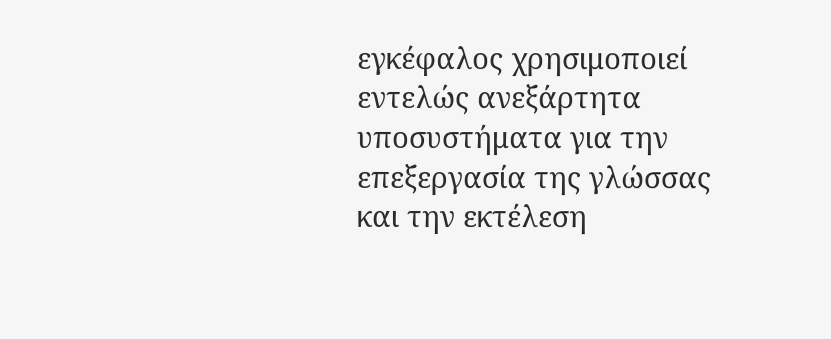εγκέφαλος χρησιμοποιεί εντελώς ανεξάρτητα υποσυστήματα για την επεξεργασία της γλώσσας και την εκτέλεση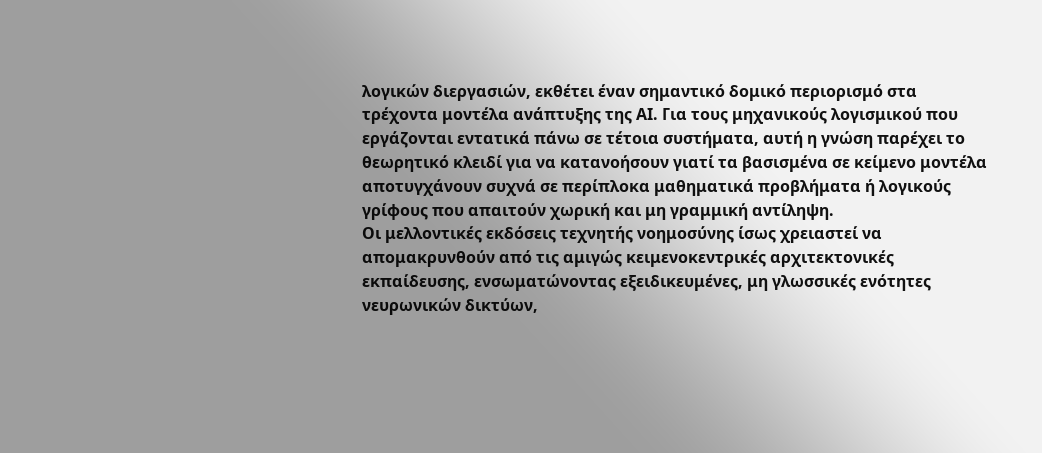λογικών διεργασιών, εκθέτει έναν σημαντικό δομικό περιορισμό στα τρέχοντα μοντέλα ανάπτυξης της ΑΙ. Για τους μηχανικούς λογισμικού που εργάζονται εντατικά πάνω σε τέτοια συστήματα, αυτή η γνώση παρέχει το θεωρητικό κλειδί για να κατανοήσουν γιατί τα βασισμένα σε κείμενο μοντέλα αποτυγχάνουν συχνά σε περίπλοκα μαθηματικά προβλήματα ή λογικούς γρίφους που απαιτούν χωρική και μη γραμμική αντίληψη.
Οι μελλοντικές εκδόσεις τεχνητής νοημοσύνης ίσως χρειαστεί να απομακρυνθούν από τις αμιγώς κειμενοκεντρικές αρχιτεκτονικές εκπαίδευσης, ενσωματώνοντας εξειδικευμένες, μη γλωσσικές ενότητες νευρωνικών δικτύων,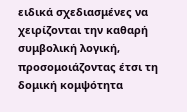ειδικά σχεδιασμένες να χειρίζονται την καθαρή συμβολική λογική, προσομοιάζοντας έτσι τη δομική κομψότητα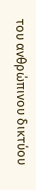του ανθρώπινου δικτύου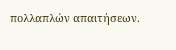πολλαπλών απαιτήσεων.